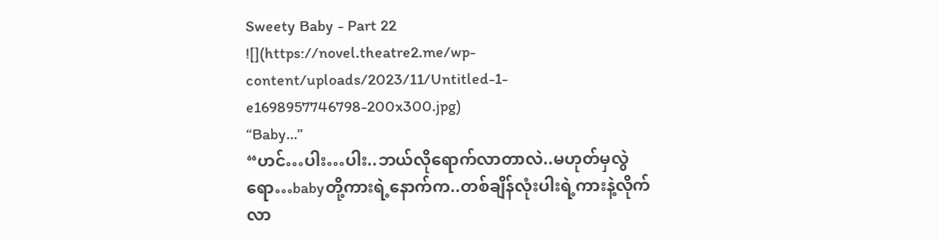Sweety Baby - Part 22
![](https://novel.theatre2.me/wp-content/uploads/2023/11/Untitled-1-e1698957746798-200x300.jpg)
“Baby…”
“ဟင်…ပါး…ပါး..ဘယ်လိုရောက်လာတာလဲ..မဟုတ်မှလွဲရော…babyတို့ကားရဲ့နောက်က..တစ်ချိန်လုံးပါးရဲ့ကားနဲ့လိုက်လာ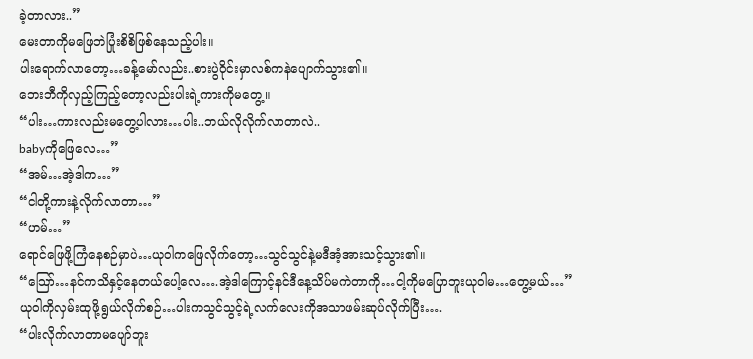ခဲ့တာလား..”
မေးတာကိုမဖြေဘဲပြုံးစိစိဖြစ်နေသည့်ပါး။
ပါးရောက်လာတော့…ခန့်မော်လည်း..စားပွဲဝိုင်းမှာလစ်ကနဲပျောက်သွား၏။
ဘေးဘီကိုလှည့်ကြည့်တော့လည်းပါးရဲ့ကားကိုမတွေ့။
“ပါး…ကားလည်းမတွေ့ပါလား…ပါး..ဘယ်လိုလိုက်လာတာလဲ..
babyကိုဖြေလေ…”
“အမ်…အဲ့ဒါက…”
“ငါတို့ကားနဲ့လိုက်လာတာ…”
“ဟမ်…”
ရောင်ဖြေဖို့ကြံနေစဉ်မှာပဲ…ယုဝါကဖြေလိုက်တော့…သွင်သွင်နဲ့မဒီအံ့အားသင့်သွား၏။
“သြော်…နင်ကသိနှင့်နေတယ်ပေါ့လေ….အဲ့ဒါကြောင့်နင်ဒီနေ့သိပ်မကဲတာကို…ငါ့ကိုမပြောဘူးယုဝါမ…တွေ့မယ်…”
ယုဝါကိုလှမ်းထုဖို့ရွယ်လိုက်စဉ်…ပါးကသွင်သွင့်ရဲ့လက်လေးကိုအသာဖမ်းဆုပ်လိုက်ပြီး….
“ပါးလိုက်လာတာမပျော်ဘူး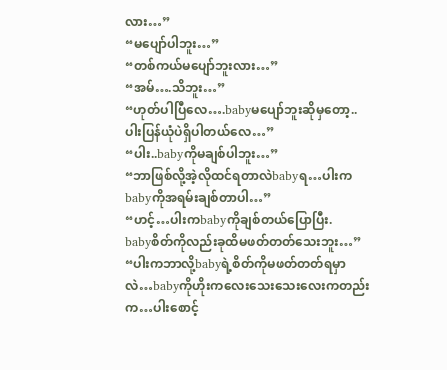လား…”
“မပျော်ပါဘူး…”
“တစ်ကယ်မပျော်ဘူးလား…”
“အမ်….သိဘူး…”
“ဟုတ်ပါပြီလေ….babyမပျော်ဘူးဆိုမှတော့..ပါးပြန်ယုံပဲရှိပါတယ်လေ…”
“ပါး..babyကိုမချစ်ပါဘူး…”
“ဘာဖြစ်လို့အဲ့လိုထင်ရတာလဲbabyရ…ပါးကbabyကိုအရမ်းချစ်တာပါ…”
“ဟင့်…ပါးကbabyကိုချစ်တယ်ပြောပြီး.
babyစိတ်ကိုလည်းခုထိမဖတ်တတ်သေးဘူး…”
“ပါးကဘာလို့babyရဲ့စိတ်ကိုမဖတ်တတ်ရမှာလဲ…babyကိုဟိုးကလေးသေးသေးလေးကတည်းက…ပါးစောင့်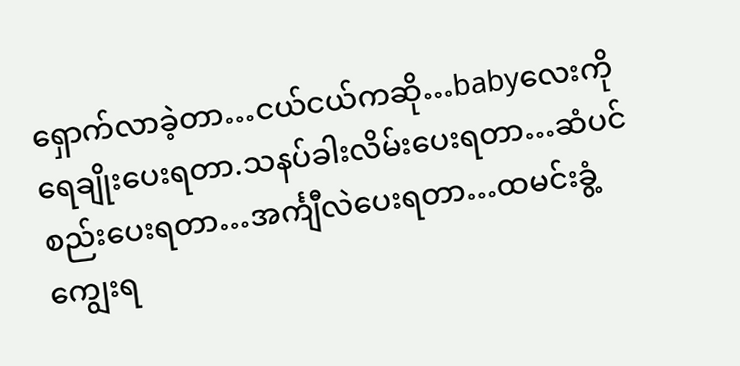ရှောက်လာခဲ့တာ…ငယ်ငယ်ကဆို…babyလေးကိုရေချိုးပေးရတာ.သနပ်ခါးလိမ်းပေးရတာ…ဆံပင်စည်းပေးရတာ…အင်္ကျီလဲပေးရတာ…ထမင်းခွံ့ကျွေးရ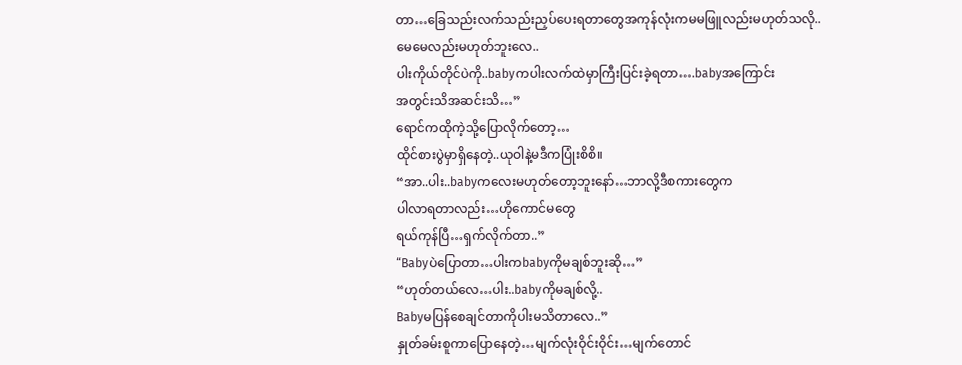တာ…ခြေသည်းလက်သည်းညှပ်ပေးရတာတွေအကုန်လုံးကမမဖြူလည်းမဟုတ်သလို..
မေမေလည်းမဟုတ်ဘူးလေ..
ပါးကိုယ်တိုင်ပဲကို..babyကပါးလက်ထဲမှာကြီးပြင်းခဲ့ရတာ….babyအကြောင်း
အတွင်းသိအဆင်းသိ…”
ရောင်ကထိုကဲ့သို့ပြောလိုက်တော့…
ထိုင်စားပွဲမှာရှိနေတဲ့..ယုဝါနဲ့မဒီကပြုံးစိစိ။
“အာ..ပါး..babyကလေးမဟုတ်တော့ဘူးနော်…ဘာလို့ဒီစကားတွေက
ပါလာရတာလည်း…ဟိုကောင်မတွေ
ရယ်ကုန်ပြီ…ရှက်လိုက်တာ..”
“Babyပဲပြောတာ…ပါးကbabyကိုမချစ်ဘူးဆို…”
“ဟုတ်တယ်လေ…ပါး..babyကိုမချစ်လို့..
Babyမပြန်စေချင်တာကိုပါးမသိတာလေ..”
နှုတ်ခမ်းစူကာပြောနေတဲ့…မျက်လုံးဝိုင်းဝိုင်း…မျက်တောင်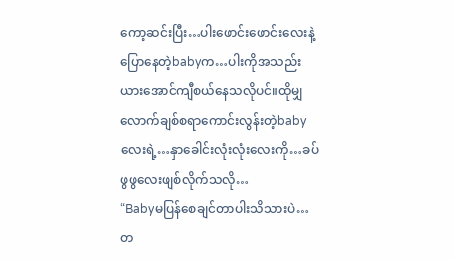ကော့ဆင်းပြီး…ပါးဖောင်းဖောင်းလေးနဲ့ပြောနေတဲ့babyက…ပါးကိုအသည်းယားအောင်ကျီစယ်နေသလိုပင်။ထိုမျှလောက်ချစ်စရာကောင်းလွန်းတဲ့babyလေးရဲ့…နှာခေါင်းလုံးလုံးလေးကို…ခပ်ဖွဖွလေးဖျစ်လိုက်သလို…
“Babyမပြန်စေချင်တာပါးသိသားပဲ…
တ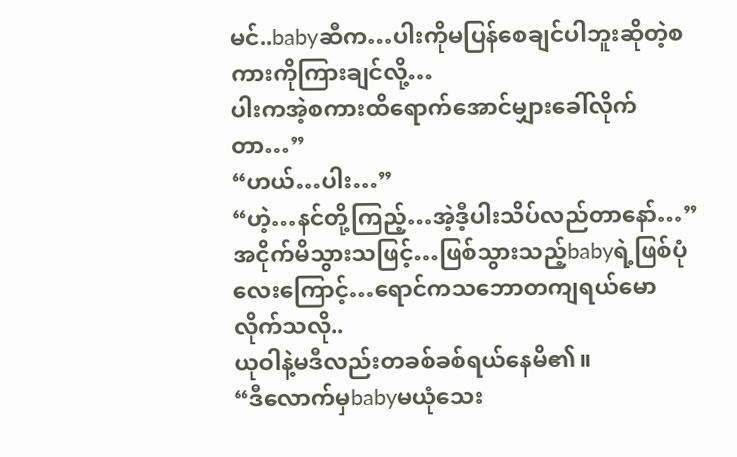မင်..babyဆီက…ပါးကိုမပြန်စေချင်ပါဘူးဆိုတဲ့စကားကိုကြားချင်လို့…
ပါးကအဲ့စကားထိရောက်အောင်မျှားခေါ်လိုက်တာ…”
“ဟယ်…ပါး…”
“ဟဲ့…နင်တို့ကြည့်…အဲ့ဒီ့ပါးသိပ်လည်တာနော်…”
အငိုက်မိသွားသဖြင့်…ဖြစ်သွားသည့်babyရဲ့ဖြစ်ပုံလေးကြောင့်…ရောင်ကသဘောတကျရယ်မောလိုက်သလို..
ယုဝါနဲ့မဒီလည်းတခစ်ခစ်ရယ်နေမိ၏။
“ဒီလောက်မှbabyမယုံသေး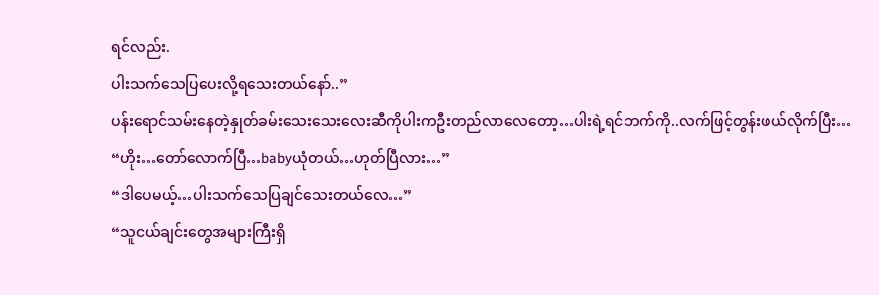ရင်လည်း.
ပါးသက်သေပြပေးလို့ရသေးတယ်နော်..”
ပန်းရောင်သမ်းနေတဲ့နှုတ်ခမ်းသေးသေးလေးဆီကိုပါးကဦးတည်လာလေတော့…ပါးရဲ့ရင်ဘက်ကို..လက်ဖြင့်တွန်းဖယ်လိုက်ပြီး…
“ဟိုး…တော်လောက်ပြီ…babyယုံတယ်…ဟုတ်ပြီလား…”
“ဒါပေမယ့်…ပါးသက်သေပြချင်သေးတယ်လေ…”
“သူငယ်ချင်းတွေအများကြီးရှိ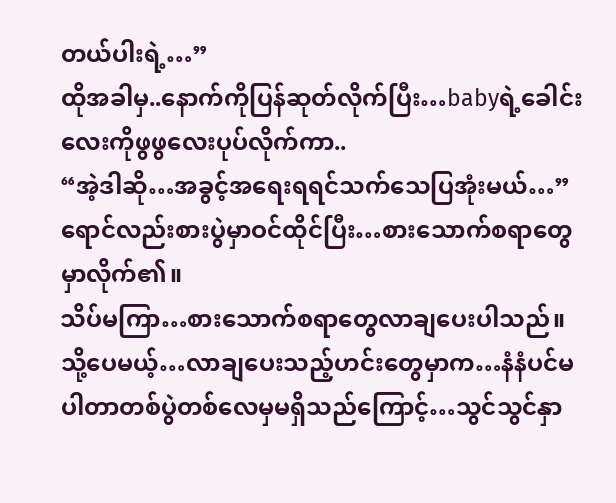တယ်ပါးရဲ့…”
ထိုအခါမှ..နောက်ကိုပြန်ဆုတ်လိုက်ပြီး…babyရဲ့ခေါင်းလေးကိုဖွဖွလေးပုပ်လိုက်ကာ..
“အဲ့ဒါဆို…အခွင့်အရေးရရင်သက်သေပြအုံးမယ်…”
ရောင်လည်းစားပွဲမှာဝင်ထိုင်ပြီး…စားသောက်စရာတွေမှာလိုက်၏။
သိပ်မကြာ…စားသောက်စရာတွေလာချပေးပါသည်။
သို့ပေမယ့်…လာချပေးသည့်ဟင်းတွေမှာက…နံနံပင်မပါတာတစ်ပွဲတစ်လေမှမရှိသည်ကြောင့်…သွင်သွင်နှာ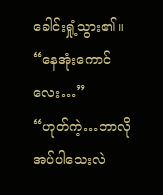ခေါင်းရှုံ့သွား၏။
“နေအုံးကောင်လေး…”
“ဟုတ်ကဲ့…ဘာလိုအပ်ပါသေးလဲ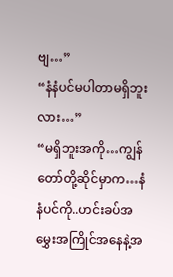ဗျ…”
“နံနံပင်မပါတာမရှိဘူးလား…”
“မရှိဘူးအကို…ကျွန်တော်တို့ဆိုင်မှာက…နံနံပင်ကို..ဟင်းခပ်အမွှေးအကြိုင်အနေနဲ့အ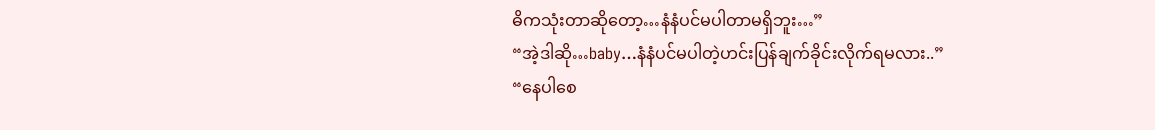ဓိကသုံးတာဆိုတော့…နံနံပင်မပါတာမရှိဘူး…”
“အဲ့ဒါဆို…baby…နံနံပင်မပါတဲ့ဟင်းပြန်ချက်ခိုင်းလိုက်ရမလား..”
“နေပါစေ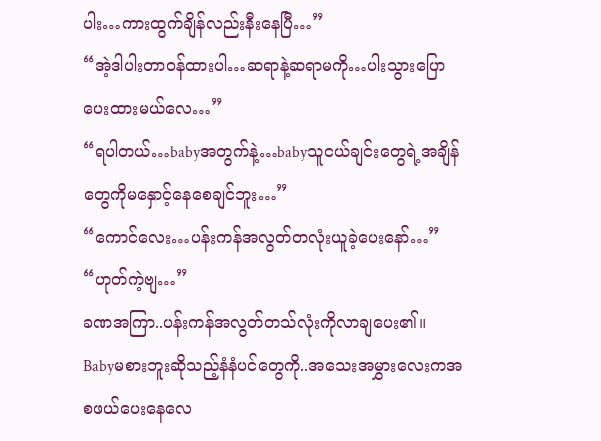ပါး…ကားထွက်ချိန်လည်းနီးနေပြီ…”
“အဲ့ဒါပါးတာဝန်ထားပါ…ဆရာနဲ့ဆရာမကို…ပါးသွားပြောပေးထားမယ်လေ…”
“ရပါတယ်…babyအတွက်နဲ့…babyသူငယ်ချင်းတွေရဲ့အချိန်တွေကိုမနှောင့်နေစေချင်ဘူး…”
“ကောင်လေး…ပန်းကန်အလွတ်တလုံးယူခဲ့ပေးနော်…”
“ဟုတ်ကဲ့ဗျ…”
ခဏအကြာ..ပန်းကန်အလွတ်တသ်လုံးကိုလာချပေး၏။
Babyမစားဘူးဆိုသည့်နံနံပင်တွေကို..အသေးအမွှားလေးကအစဖယ်ပေးနေလေ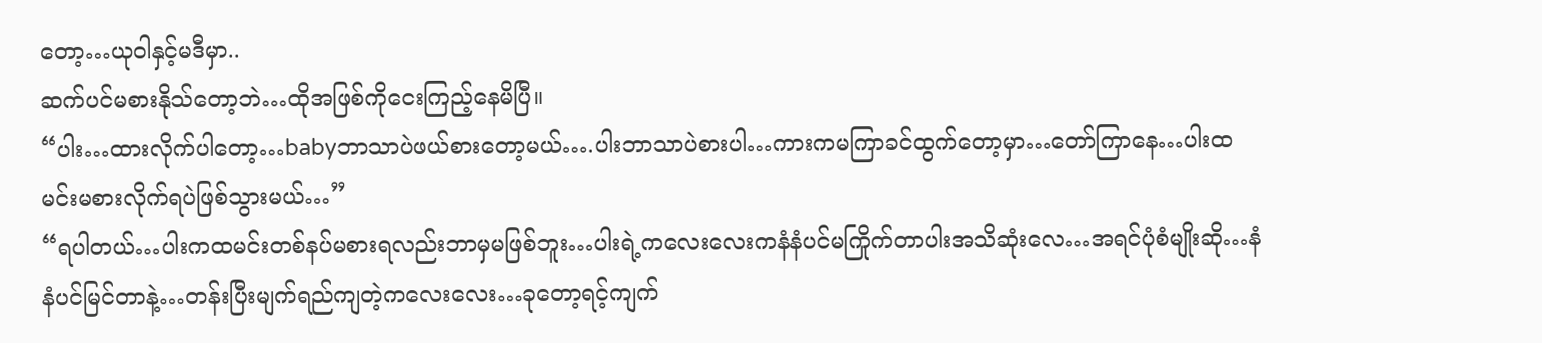တော့…ယုဝါနှင့်မဒီမှာ..
ဆက်ပင်မစားနိုသ်တော့ဘဲ…ထိုအဖြစ်ကိုငေးကြည့်နေမိပြီ။
“ပါး…ထားလိုက်ပါတော့…babyဘာသာပဲဖယ်စားတော့မယ်….ပါးဘာသာပဲစားပါ…ကားကမကြာခင်ထွက်တော့မှာ…တော်ကြာနေ…ပါးထမင်းမစားလိုက်ရပဲဖြစ်သွားမယ်…”
“ရပါတယ်…ပါးကထမင်းတစ်နပ်မစားရလည်းဘာမှမဖြစ်ဘူး…ပါးရဲ့ကလေးလေးကနံနံပင်မကြိုက်တာပါးအသိဆုံးလေ…အရင်ပုံစံမျိုးဆို…နံနံပင်မြင်တာနဲ့…တန်းပြီးမျက်ရည်ကျတဲ့ကလေးလေး…ခုတော့ရင့်ကျက်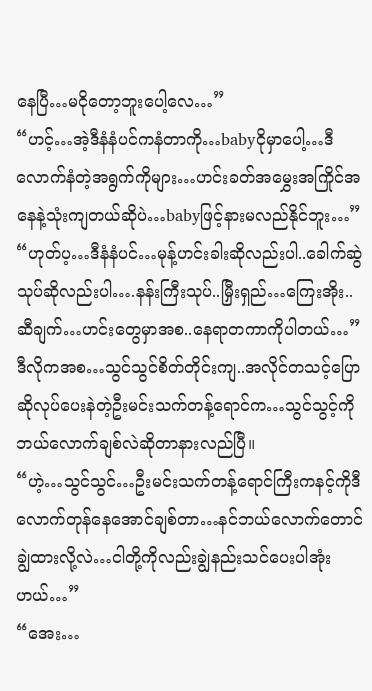နေပြီ…မငိုတော့ဘူးပေါ့လေ…”
“ဟင့်…အဲ့ဒီနံနံပင်ကနံတာကို…babyငိုမှာပေါ့…ဒီလောက်နံတဲ့အရွက်ကိုများ…ဟင်းခတ်အမွှေးအကြိုင်အနေနဲ့သုံးကျတယ်ဆိုပဲ…babyဖြင့်နားမလည်နိုင်ဘူး…”
“ဟုတ်ပ့…ဒီနံနံပင်…မုန့်ဟင်းခါးဆိုလည်းပါ..ခေါက်ဆွဲသုပ်ဆိုလည်းပါ….နန်းကြီးသုပ်..မြှီးရှည်…ကြေးအိုး..ဆီချက်…ဟင်းတွေမှာအစ..နေရာတကာကိုပါတယ်…”
ဒီလိုကအစ…သွင်သွင်စိတ်တိုင်းကျ..အလိုင်တသင့်ပြောဆိုလုပ်ပေးနဲတဲ့ဦးမင်းသက်တန့်ရောင်က…သွင်သွင့်ကိုဘယ်လောက်ချစ်လဲဆိုတာနားလည်ပြီ။
“ဟဲ့…သွင်သွင်…ဦးမင်းသက်တန့်ရောင်ကြီးကနင့်ကိုဒီလောက်တုန်နေအောင်ချစ်တာ…နင်ဘယ်လောက်တောင်ချွဲထားလို့လဲ…ငါတို့ကိုလည်းချွဲနည်းသင်ပေးပါအုံးဟယ်…”
“အေး…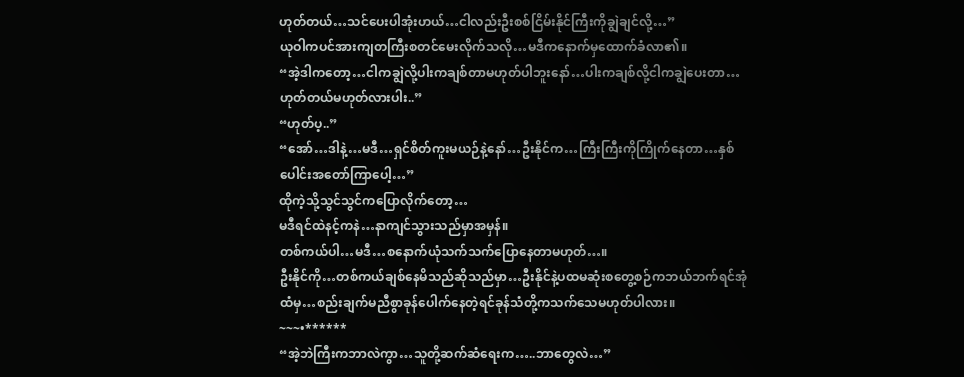ဟုတ်တယ်…သင်ပေးပါအုံးဟယ်…ငါလည်းဦးစစ်ငြိမ်းနိုင်ကြီးကိုချွဲချင်လို့…”
ယုဝါကပင်အားကျတကြီးစတင်မေးလိုက်သလို…မဒီကနောက်မှထောက်ခံလာ၏။
“အဲ့ဒါကတော့…ငါကချွဲလို့ပါးကချစ်တာမဟုတ်ပါဘူးနော်…ပါးကချစ်လို့ငါကချွဲပေးတာ…ဟုတ်တယ်မဟုတ်လားပါး..”
“ဟုတ်ပ့..”
“အော်…ဒါနဲ့…မဒီ…ရှင်စိတ်ကူးမယဉ်နဲ့နော်…ဦးနိုင်က…ကြီးကြီးကိုကြိုက်နေတာ…နှစ်ပေါင်းအတော်ကြာပေါ့…”
ထိုကဲ့သို့သွင်သွင်ကပြောလိုက်တော့…
မဒီရင်ထဲနင့်ကနဲ…နာကျင်သွားသည်မှာအမှန်။
တစ်ကယ်ပါ…မဒီ…စနောက်ယုံသက်သက်ပြောနေတာမဟုတ်…။
ဦးနိုင်ကို…တစ်ကယ်ချစ်နေမိသည်ဆိုသည်မှာ…ဦးနိုင်နဲ့ပထမဆုံးစတွေ့စဉ်ကဘယ်ဘက်ရင်အုံထံမှ…စည်းချက်မညီစွာခုန်ပေါက်နေတဲ့ရင်ခုန်သံတို့ကသက်သေမဟုတ်ပါလား။
~~~•******
“အဲ့ဘဲကြီးကဘာလဲကွာ…သူတို့ဆက်ဆံရေးက…..ဘာတွေလဲ…”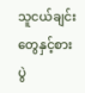သူငယ်ချင်းတွေနှင့်စားပွဲ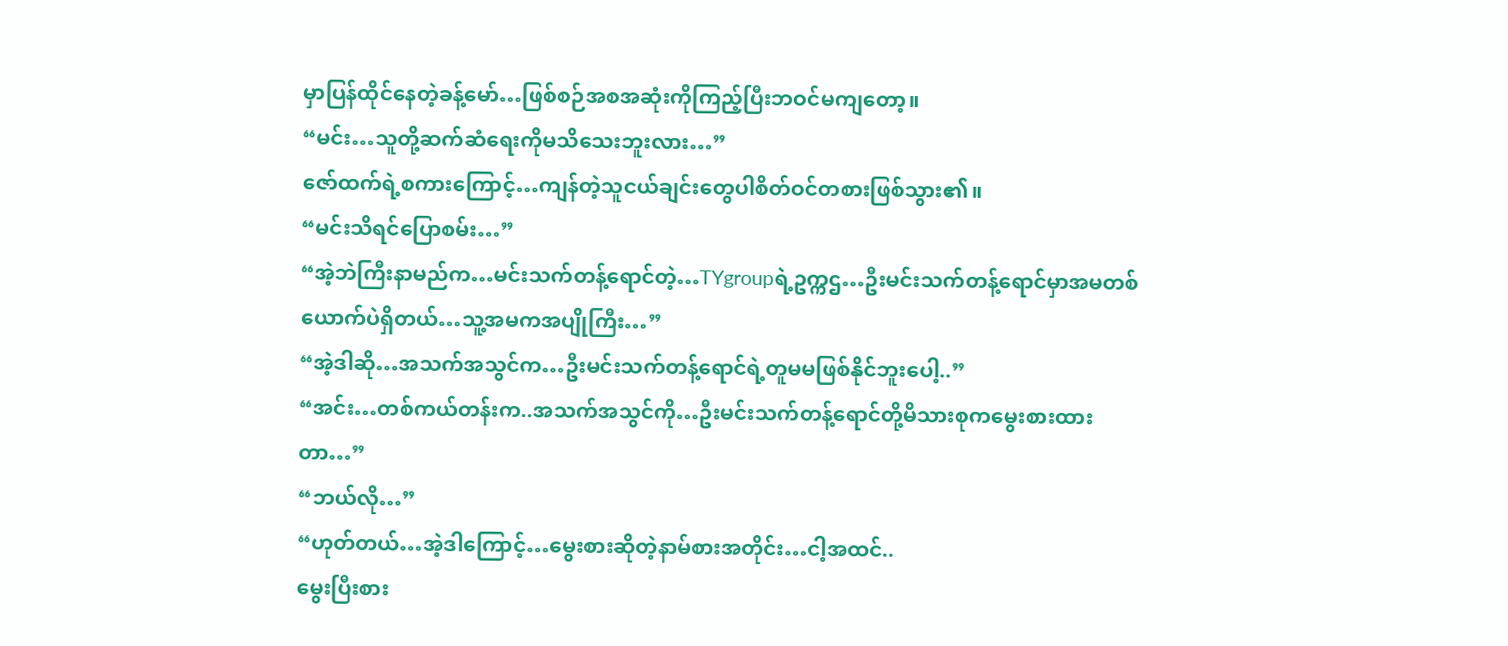မှာပြန်ထိုင်နေတဲ့ခန့်မော်…ဖြစ်စဉ်အစအဆုံးကိုကြည့်ပြီးဘဝင်မကျတော့။
“မင်း…သူတို့ဆက်ဆံရေးကိုမသိသေးဘူးလား…”
ဇော်ထက်ရဲ့စကားကြောင့်…ကျန်တဲ့သူငယ်ချင်းတွေပါစိတ်ဝင်တစားဖြစ်သွား၏။
“မင်းသိရင်ပြောစမ်း…”
“အဲ့ဘဲကြီးနာမည်က…မင်းသက်တန့်ရောင်တဲ့…TYgroupရဲ့ဥက္ကဌ…ဦးမင်းသက်တန့်ရောင်မှာအမတစ်ယောက်ပဲရှိတယ်…သူ့အမကအပျိုကြီး…”
“အဲ့ဒါဆို…အသက်အသွင်က…ဦးမင်းသက်တန့်ရောင်ရဲ့တူမမဖြစ်နိုင်ဘူးပေါ့..”
“အင်း…တစ်ကယ်တန်းက..အသက်အသွင်ကို…ဦးမင်းသက်တန့်ရောင်တို့မိသားစုကမွေးစားထားတာ…”
“ဘယ်လို…”
“ဟုတ်တယ်…အဲ့ဒါကြောင့်…မွေးစားဆိုတဲ့နာမ်စားအတိုင်း…ငါ့အထင်..
မွေးပြီးစား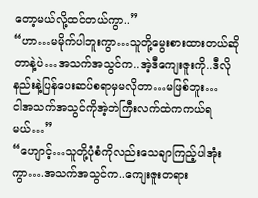တော့မယ်လို့ထင်တယ်ကွာ..”
“ဟာ…မမိုက်ပါဘူးကွာ…သူတို့မွေးစားထားတယ်ဆိုတာနဲ့ပဲ…အသက်အသွင်က..အဲ့ဒီကျေးဇူးကို..ဒီလိုနည်းနဲ့ပြန်ပေးဆပ်စရာမှမလိုတာ…မဖြစ်ဘူး…
ငါအသက်အသွင်ကိုအဲ့ဘဲကြီးလက်ထဲကကယ်ရမယ်…”
“ဟျောင့်…သူတို့ပုံစံကိုလည်းသေချာကြည့်ပါအုံးကွာ….အသက်အသွင်က..ကျေးဇူးတရား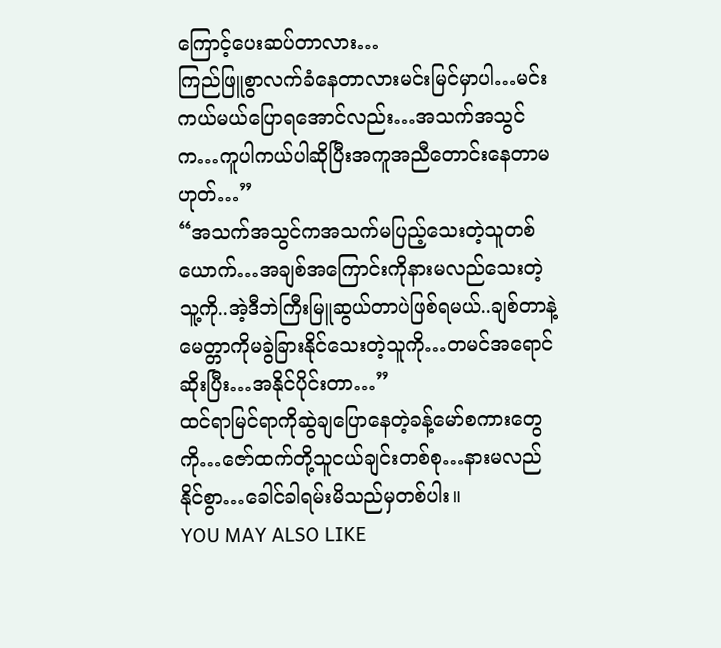ကြောင့်ပေးဆပ်တာလား…
ကြည်ဖြူစွာလက်ခံနေတာလားမင်းမြင်မှာပါ…မင်းကယ်မယ်ပြောရအောင်လည်း…အသက်အသွင်က…ကူပါကယ်ပါဆိုပြီးအကူအညီတောင်းနေတာမဟုတ်…”
“အသက်အသွင်ကအသက်မပြည့်သေးတဲ့သူတစ်ယောက်…အချစ်အကြောင်းကိုနားမလည်သေးတဲ့သူ့ကို..အဲ့ဒီဘဲကြီးမြူဆွယ်တာပဲဖြစ်ရမယ်..ချစ်တာနဲ့မေတ္တာကိုမခွဲခြားနိုင်သေးတဲ့သူကို…တမင်အရောင်ဆိုးပြီး…အနိုင်ပိုင်းတာ…”
ထင်ရာမြင်ရာကိုဆွဲချပြောနေတဲ့ခန့်မော်စကားတွေကို…ဇော်ထက်တို့သူငယ်ချင်းတစ်စု…နားမလည်နိုင်စွာ…ခေါင်ခါရမ်းမိသည်မှတစ်ပါး။
YOU MAY ALSO LIKE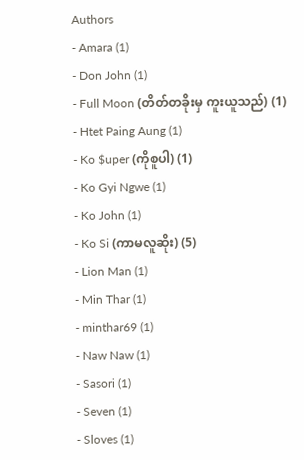Authors
- Amara (1)
- Don John (1)
- Full Moon (တိတ်တခိုးမှ ကူးယူသည်) (1)
- Htet Paing Aung (1)
- Ko $uper (ကိုစူပါ) (1)
- Ko Gyi Ngwe (1)
- Ko John (1)
- Ko Si (ကာမလူဆိုး) (5)
- Lion Man (1)
- Min Thar (1)
- minthar69 (1)
- Naw Naw (1)
- Sasori (1)
- Seven (1)
- Sloves (1)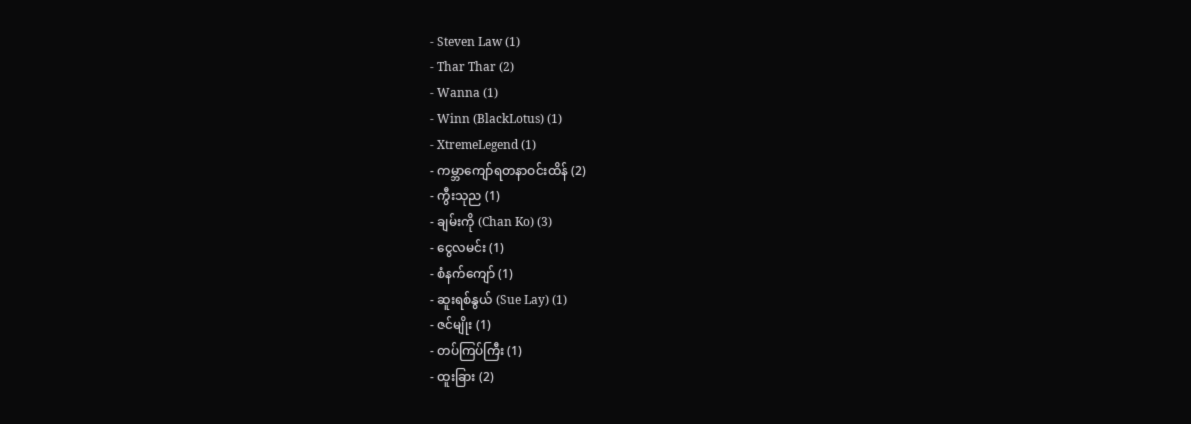- Steven Law (1)
- Thar Thar (2)
- Wanna (1)
- Winn (BlackLotus) (1)
- XtremeLegend (1)
- ကမ္ဘာကျော်ရတနာဝင်းထိန် (2)
- ကွီးသုည (1)
- ချမ်းကို (Chan Ko) (3)
- ငွေလမင်း (1)
- စံနက်ကျော် (1)
- ဆူးရစ်နွယ် (Sue Lay) (1)
- ဇင်မျိုး (1)
- တပ်ကြပ်ကြီး (1)
- ထူးခြား (2)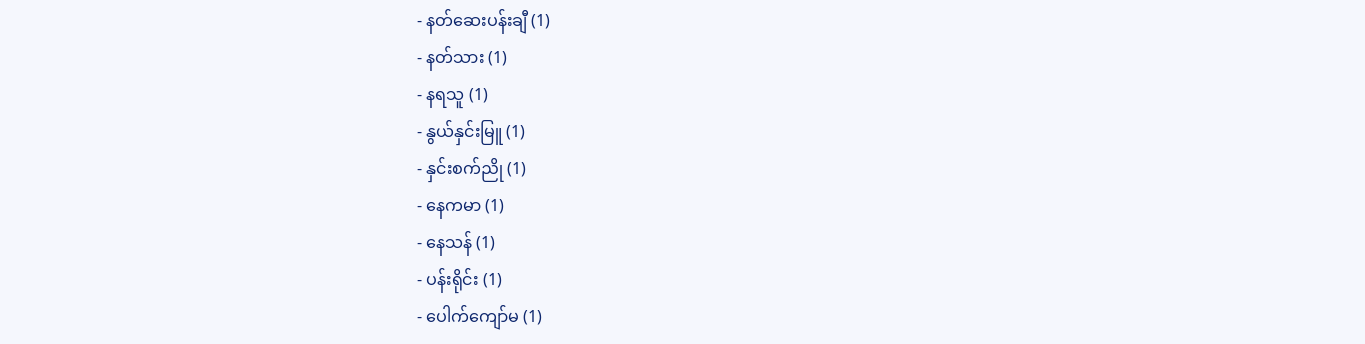- နတ်ဆေးပန်းချီ (1)
- နတ်သား (1)
- နရသူ (1)
- နွယ်နှင်းမြူ (1)
- နှင်းစက်ညို (1)
- နေကမာ (1)
- နေသန် (1)
- ပန်းရိုင်း (1)
- ပေါက်ကျော်မ (1)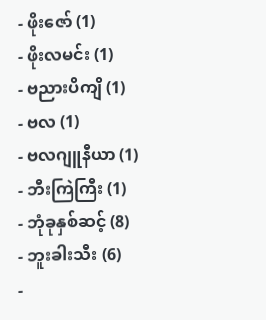- ဖိုးဇော် (1)
- ဖိုးလမင်း (1)
- ဗညားပိကျိ (1)
- ဗလ (1)
- ဗလဂျူနီယာ (1)
- ဘီးကြဲကြီး (1)
- ဘုံခုနှစ်ဆင့် (8)
- ဘူးခါးသီး (6)
-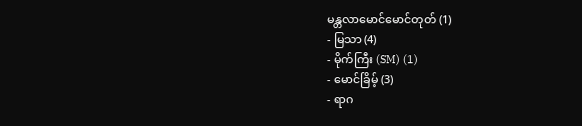မန္တလာမောင်မောင်တုတ် (1)
- မြသာ (4)
- မိုက်ကြီး (SM) (1)
- မောင်ခြိမ့် (3)
- ရာဂ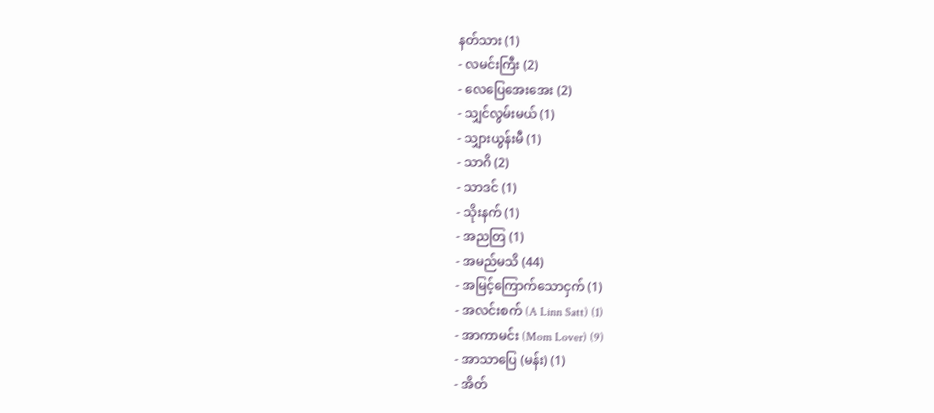နတ်သား (1)
- လမင်းကြီး (2)
- လေပြေအေးအေး (2)
- သျှင်လွမ်းမယ် (1)
- သျှားယွန်းမီ (1)
- သာဂိ (2)
- သာဒင် (1)
- သိုးနက် (1)
- အညတြ (1)
- အမည်မသိ (44)
- အမြင့်ကြောက်သောငှက် (1)
- အလင်းစက် (A Linn Satt) (1)
- အာကာမင်း (Mom Lover) (9)
- အာသာပြေ (မန်း) (1)
- အိတ်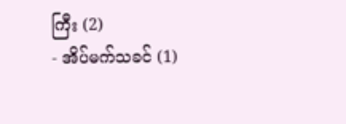ကြီး (2)
- အိပ်မက်သခင် (1)